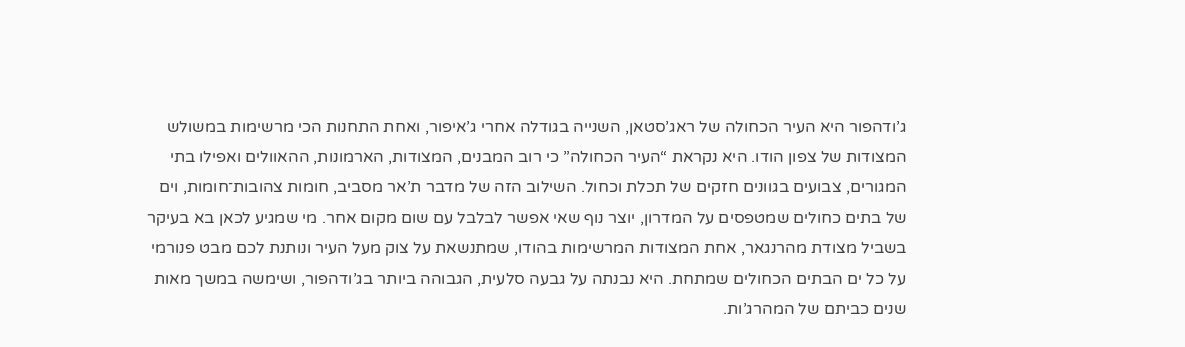ג’ודהפור היא העיר הכחולה של ראג’סטאן, השנייה בגודלה אחרי ג’איפור, ואחת התחנות הכי מרשימות במשולש המצודות של צפון הודו. היא נקראת “העיר הכחולה” כי רוב המבנים, המצודות, הארמונות, ההאוולים ואפילו בתי המגורים, צבועים בגוונים חזקים של תכלת וכחול. השילוב הזה של מדבר ת’אר מסביב, חומות צהובות־חומות, וים של בתים כחולים שמטפסים על המדרון, יוצר נוף שאי אפשר לבלבל עם שום מקום אחר. מי שמגיע לכאן בא בעיקר בשביל מצודת מהרנגאר, אחת המצודות המרשימות בהודו, שמתנשאת על צוק מעל העיר ונותנת לכם מבט פנורמי על כל ים הבתים הכחולים שמתחת. היא נבנתה על גבעה סלעית, הגבוהה ביותר בג’ודהפור, ושימשה במשך מאות שנים כביתם של המהרג’ות.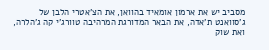מסביב יש את ארמון אומאיד בהוואן, את הצ’אטרי הלבן של ג’סוואנט ת’אדה, את הבאר המדורגת המרהיבה טוורג’י קה ג’הלרה, ואת שוק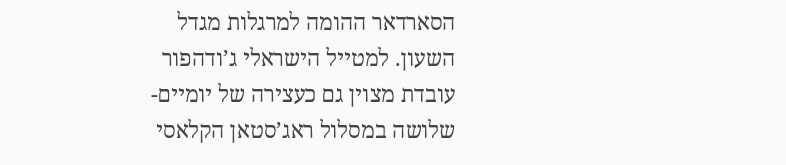הסארדאר ההומה למרגלות מגדל השעון. למטייל הישראלי ג’ודהפור עובדת מצוין גם כעצירה של יומיים-שלושה במסלול ראג’סטאן הקלאסי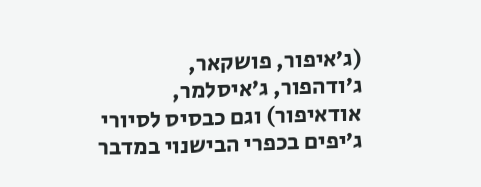(ג’איפור, פושקאר, ג’ודהפור, ג’איסלמר, אודאיפור) וגם כבסיס לסיורי ג’יפים בכפרי הבישנוי במדבר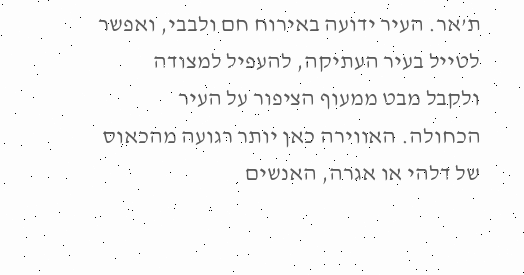ת’אר. העיר ידועה באירוח חם ולבבי, ואפשר לטייל בעיר העתיקה, להעפיל למצודה ולקבל מבט ממעוף הציפור על העיר הכחולה. האווירה כאן יותר רגועה מהכאוס של דלהי או אגרה, האנשים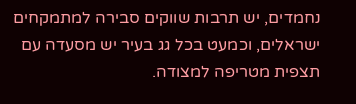נחמדים, יש תרבות שווקים סבירה למתמקחים ישראלים, וכמעט בכל גג בעיר יש מסעדה עם תצפית מטריפה למצודה.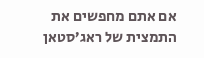אם אתם מחפשים את התמצית של ראג’סטאן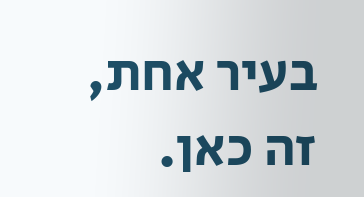בעיר אחת, זה כאן.